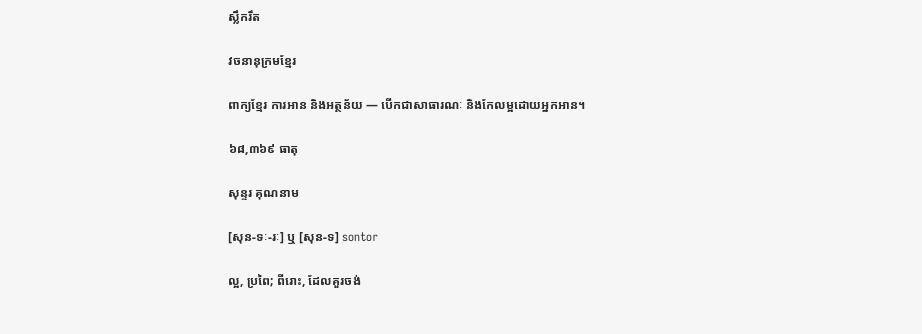ស្លឹករឹត

វចនានុក្រមខ្មែរ

ពាក្យខ្មែរ ការអាន និងអត្ថន័យ — បើកជាសាធារណៈ និងកែលម្អដោយអ្នកអាន។

៦៨,៣៦៩ ធាតុ

សុន្ទរ គុណនាម

[សុន-ទៈ-រៈ] ឬ [សុន-ទ] sontor

ល្អ, ប្រពៃ; ពីរោះ, ដែលគួរចង់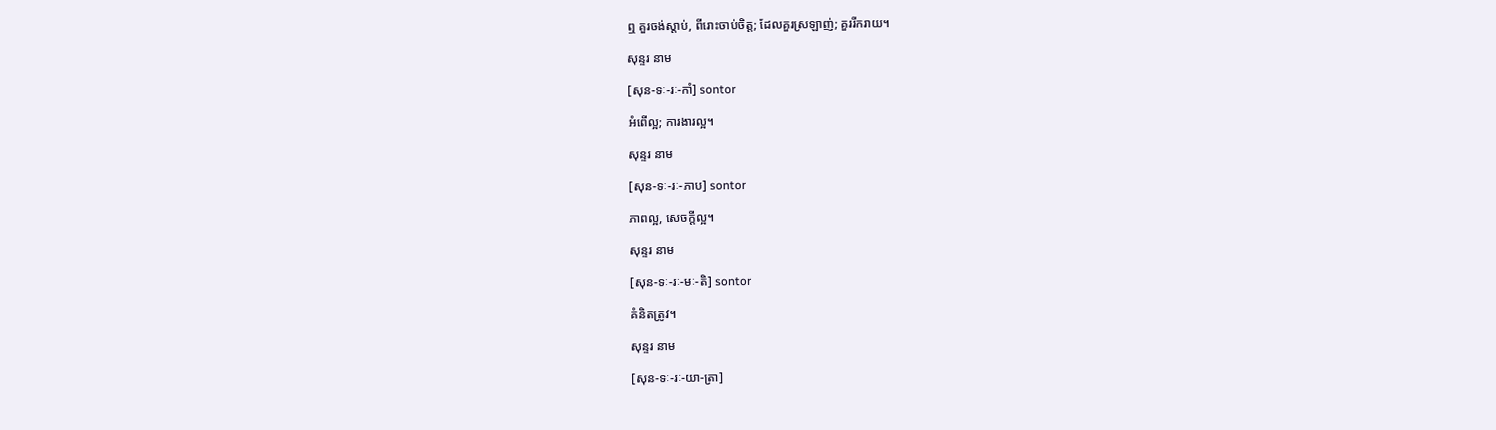ឮ គួរចង់ស្ដាប់, ពីរោះចាប់ចិត្ត; ដែលគួរស្រឡាញ់; គួររីករាយ។

សុន្ទរ នាម

[សុន-ទៈ-រៈ-កាំ] sontor

អំពើល្អ; ការងារល្អ។

សុន្ទរ នាម

[សុន-ទៈ-រៈ-ភាប] sontor

ភាពល្អ, សេចក្ដីល្អ។

សុន្ទរ នាម

[សុន-ទៈ-រៈ-មៈ-តិ] sontor

គំនិតត្រូវ។

សុន្ទរ នាម

[សុន-ទៈ-រៈ-យា-ត្រា]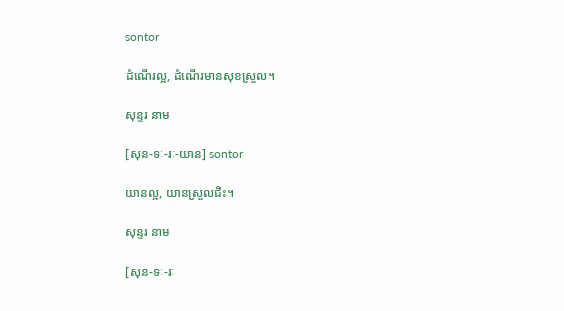sontor

ដំណើរល្អ, ដំណើរមានសុខស្រួល។

សុន្ទរ នាម

[សុន-ទៈ-រៈ-យាន] sontor

យានល្អ, យានស្រួលជិះ។

សុន្ទរ នាម

[សុន-ទៈ-រៈ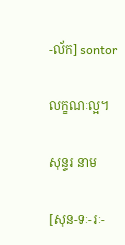-ល័ក] sontor

លក្ខណៈល្អ។

សុន្ទរ នាម

[សុន-ទៈ-រៈ-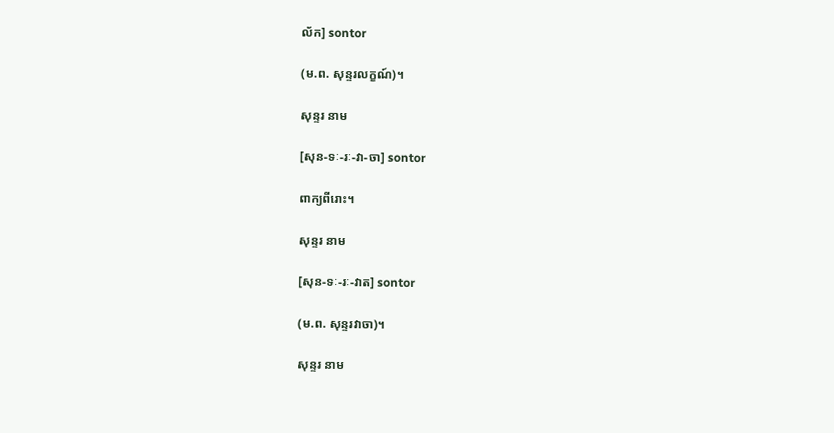ល័ក] sontor

(ម.ព. សុន្ទរលក្ខណ៍)។

សុន្ទរ នាម

[សុន-ទៈ-រៈ-វា-ចា] sontor

ពាក្យពីរោះ។

សុន្ទរ នាម

[សុន-ទៈ-រៈ-វាត] sontor

(ម.ព. សុន្ទរវាចា)។

សុន្ទរ នាម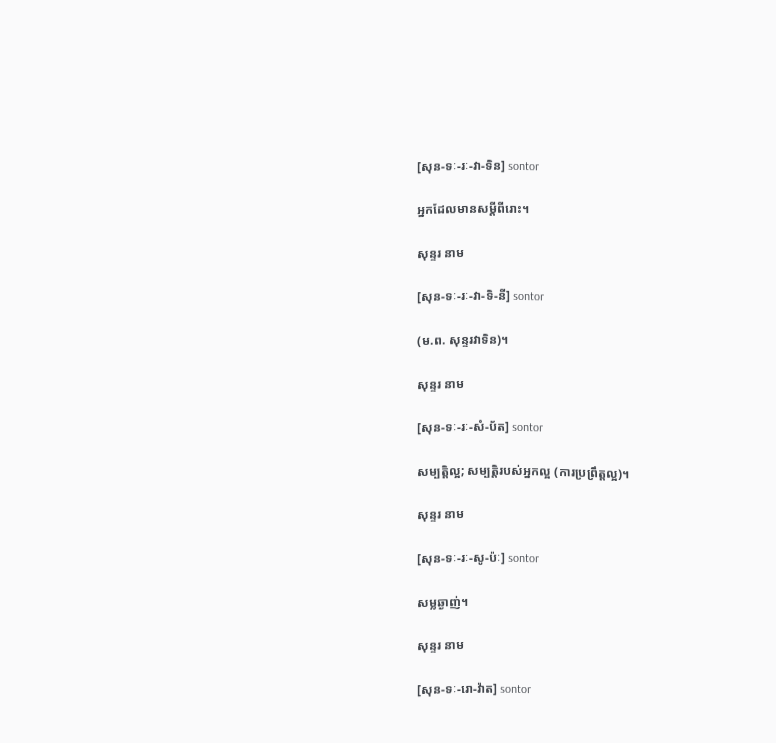[សុន-ទៈ-រៈ-វា-ទិន] sontor

អ្នកដែលមានសម្ដីពីរោះ។

សុន្ទរ នាម

[សុន-ទៈ-រៈ-វា-ទិ-នី] sontor

(ម.ព. សុន្ទរវាទិន)។

សុន្ទរ នាម

[សុន-ទៈ-រៈ-សំ-ប័ត] sontor

សម្បត្តិល្អ; សម្បត្តិរបស់អ្នកល្អ (ការប្រព្រឹត្តល្អ)។

សុន្ទរ នាម

[សុន-ទៈ-រៈ-សូ-ប៉ៈ] sontor

សម្លឆ្ងាញ់។

សុន្ទរ នាម

[សុន-ទៈ-រោ-វ៉ាត] sontor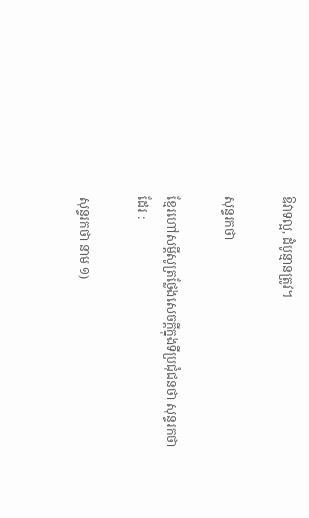ឱវាទល្អ, ដំបូន្មានត្រូវ។

សុន្ទរកថា

ខ្មែរហៅសម្ដីសូត្រថ្លែងសេចក្ដីក្នុងទីប្រជុំជនថា សុន្ទរកថា ដែរ :

សុន្ទរកថា នាម ១)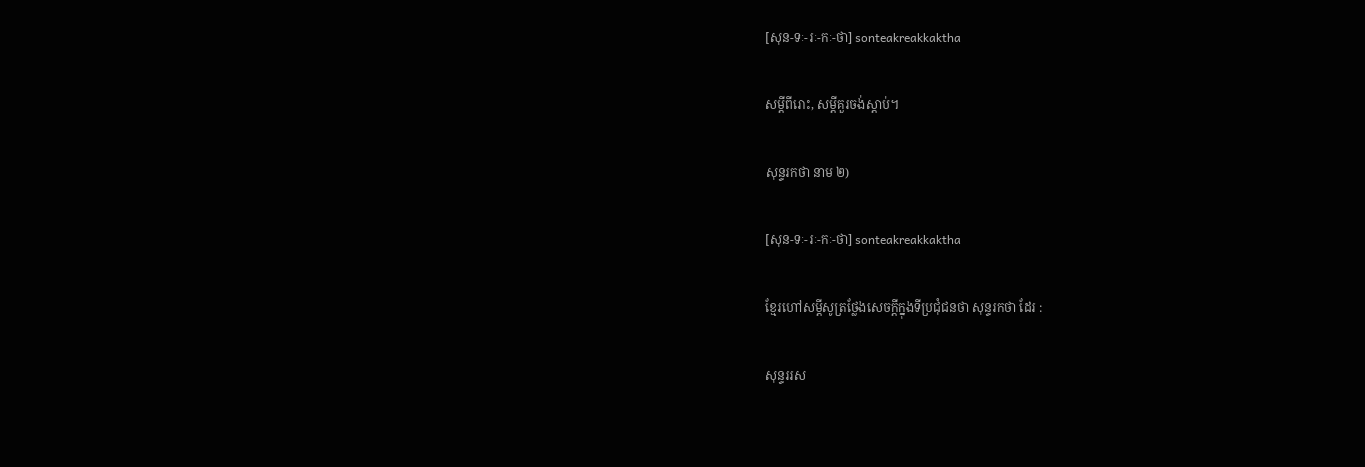[សុន-ទៈ-រៈ-កៈ-ថា] sonteakreakkaktha

សម្ដីពីរោះ, សម្ដីគួរចង់ស្ដាប់។

សុន្ទរកថា នាម ២)

[សុន-ទៈ-រៈ-កៈ-ថា] sonteakreakkaktha

ខ្មែរហៅសម្ដីសូត្រថ្លែងសេចក្ដីក្នុងទីប្រជុំជនថា សុន្ទរកថា ដែរ :

សុន្ទររស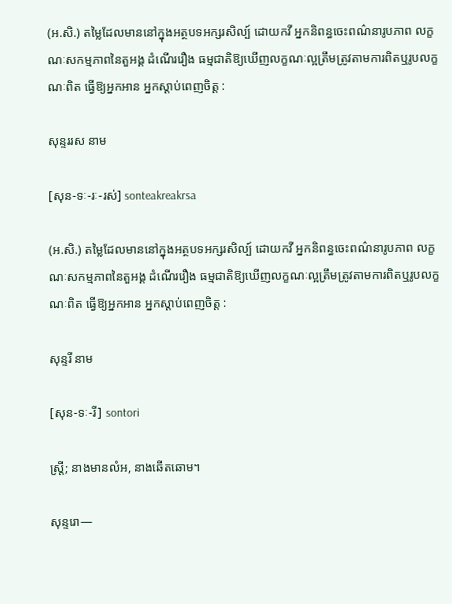(អ.សិ.) តម្លៃដែលមាននៅក្នុងអត្ថបទអក្សរសិល្ប៍ ដោយកវី អ្នកនិពន្ធចេះពណ៌នារូបភាព លក្ខណៈសកម្មភាពនៃតួអង្គ ដំណើររឿង ធម្មជាតិឱ្យឃើញលក្ខណៈល្អត្រឹមត្រូវតាមការពិតឬរូបលក្ខណៈពិត ធ្វើឱ្យអ្នកអាន អ្នកស្ដាប់ពេញចិត្ត :

សុន្ទររស នាម

[សុន-ទៈ-រៈ-រស់] sonteakreakrsa

(អ.សិ.) តម្លៃដែលមាននៅក្នុងអត្ថបទអក្សរសិល្ប៍ ដោយកវី អ្នកនិពន្ធចេះពណ៌នារូបភាព លក្ខណៈសកម្មភាពនៃតួអង្គ ដំណើររឿង ធម្មជាតិឱ្យឃើញលក្ខណៈល្អត្រឹមត្រូវតាមការពិតឬរូបលក្ខណៈពិត ធ្វើឱ្យអ្នកអាន អ្នកស្ដាប់ពេញចិត្ត :

សុន្ទរី នាម

[សុន-ទៈ-រី] sontori

ស្ត្រី; នាងមានលំអ, នាងឆើតឆោម។

សុន្ទរោ—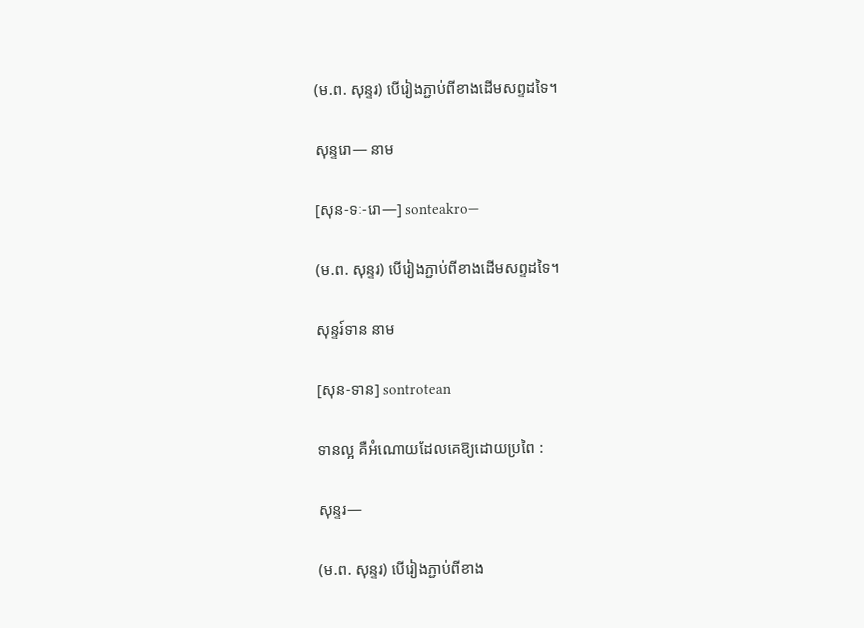(ម.ព. សុន្ទរ) បើរៀងភ្ជាប់ពីខាងដើមសព្ទដទៃ។

សុន្ទរោ— នាម

[សុន-ទៈ-រោ—] sonteakro—

(ម.ព. សុន្ទរ) បើរៀងភ្ជាប់ពីខាងដើមសព្ទដទៃ។

សុន្ទរ៍ទាន នាម

[សុន-ទាន] sontrotean

ទានល្អ គឺអំណោយដែលគេឱ្យដោយប្រពៃ :

សុន្ទរ—

(ម.ព. សុន្ទរ) បើរៀងភ្ជាប់ពីខាង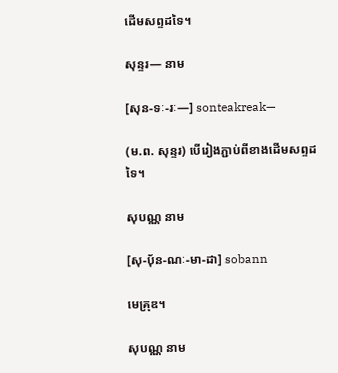ដើមសព្ទដទៃ។

សុន្ទរ— នាម

[សុន-ទៈ-រៈ—] sonteakreak—

(ម.ព. សុន្ទរ) បើរៀងភ្ជាប់ពីខាងដើមសព្ទដទៃ។

សុបណ្ណ នាម

[សុ-បុ័ន-ណៈ-មា-ដា] sobann

មេគ្រុឌ។

សុបណ្ណ នាម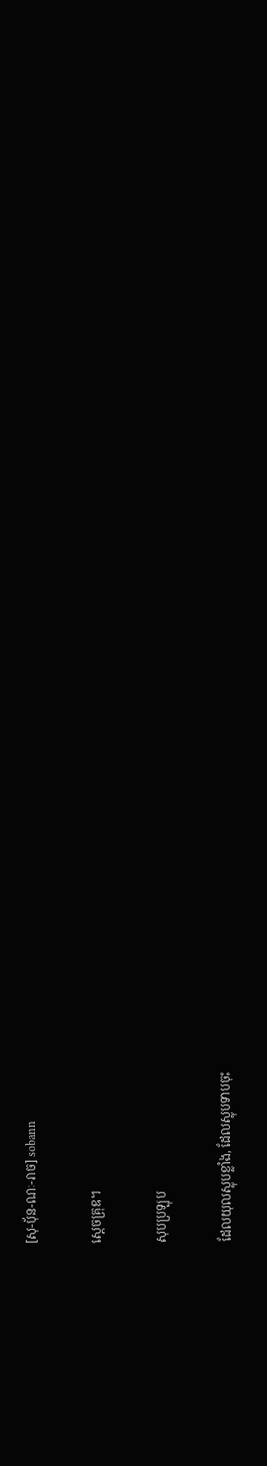[សុ-បុ័ន-ណៈ-រាច] sobann

ស្ដេចគ្រុឌ។

សុបប្រឡុប

ដែលយុលស្លុបខ្លាំង, ដែលស្លុបទាបចុះ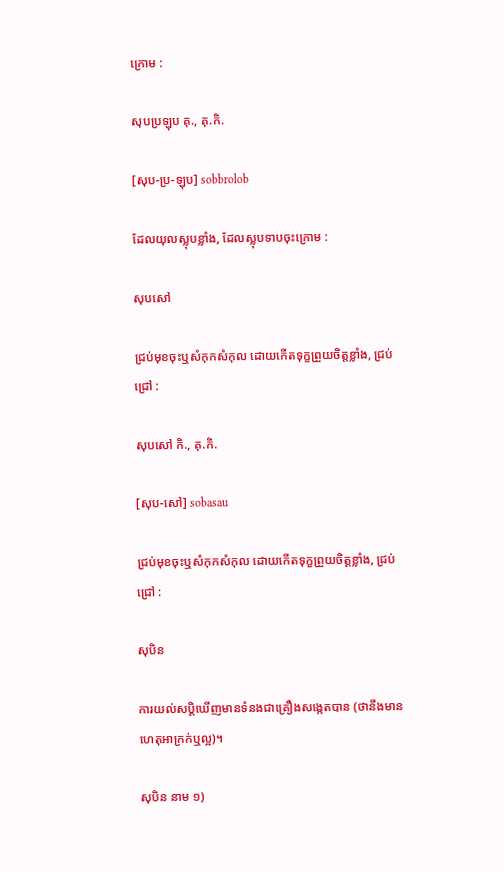ក្រោម :

សុបប្រឡុប គុ., គុ.កិ.

[សុប-ប្រ-ឡុប] sobbrolob

ដែលយុលស្លុបខ្លាំង, ដែលស្លុបទាបចុះក្រោម :

សុបសៅ

ជ្រប់មុខចុះឬសំកុកសំកុល ដោយកើតទុក្ខព្រួយចិត្តខ្លាំង, ជ្រប់ជ្រៅ :

សុបសៅ កិ., គុ.កិ.

[សុប-សៅ] sobasau

ជ្រប់មុខចុះឬសំកុកសំកុល ដោយកើតទុក្ខព្រួយចិត្តខ្លាំង, ជ្រប់ជ្រៅ :

សុបិន

ការយល់សប្ដិឃើញមានទំនងជាគ្រឿងសង្កេតបាន (ថានឹងមានហេតុអាក្រក់ឬល្អ)។

សុបិន នាម ១)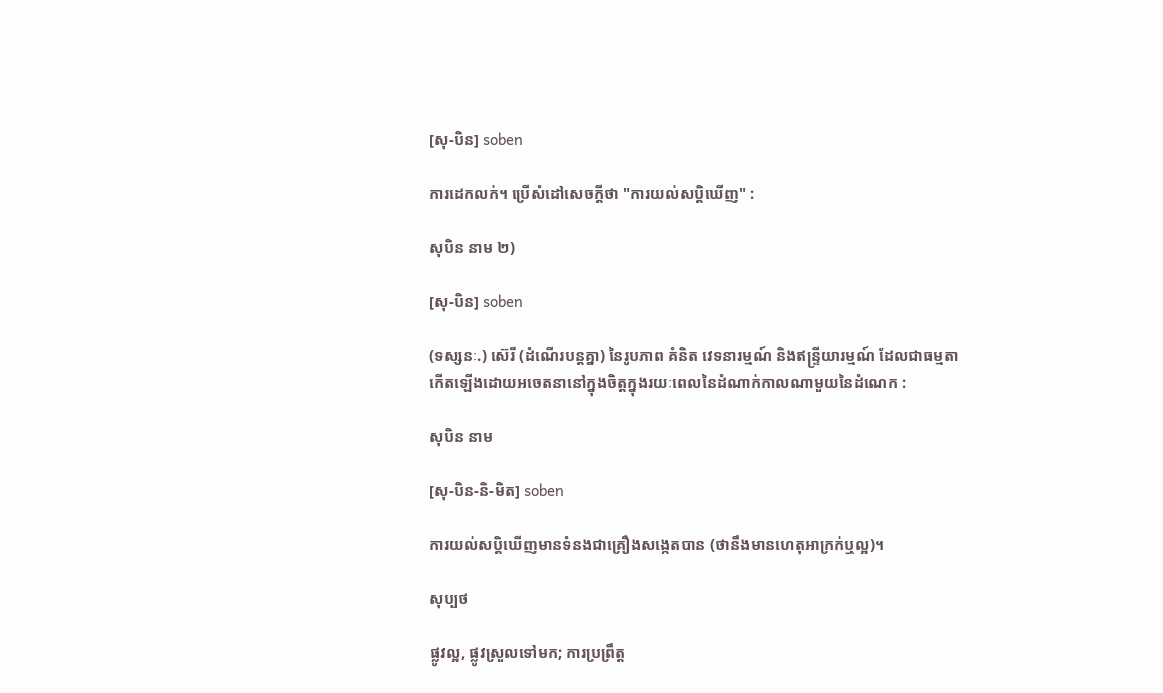[សុ-បិន] soben

ការដេកលក់។ ប្រើសំដៅសេចក្ដីថា "ការយល់សប្ដិឃើញ" :

សុបិន នាម ២)

[សុ-បិន] soben

(ទស្សនៈ.) ស៊េរី (ដំណើរបន្តគ្នា) នៃរូបភាព គំនិត វេទនារម្មណ៍ និងឥន្ទ្រីយារម្មណ៍ ដែលជាធម្មតាកើតឡើងដោយអចេតនានៅក្នុងចិត្តក្នុងរយៈពេលនៃដំណាក់កាលណាមួយនៃដំណេក :

សុបិន នាម

[សុ-បិន-និ-មិត] soben

ការយល់សប្ដិឃើញមានទំនងជាគ្រឿងសង្កេតបាន (ថានឹងមានហេតុអាក្រក់ឬល្អ)។

សុប្បថ

ផ្លូវល្អ, ផ្លូវស្រួលទៅមក; ការប្រព្រឹត្ត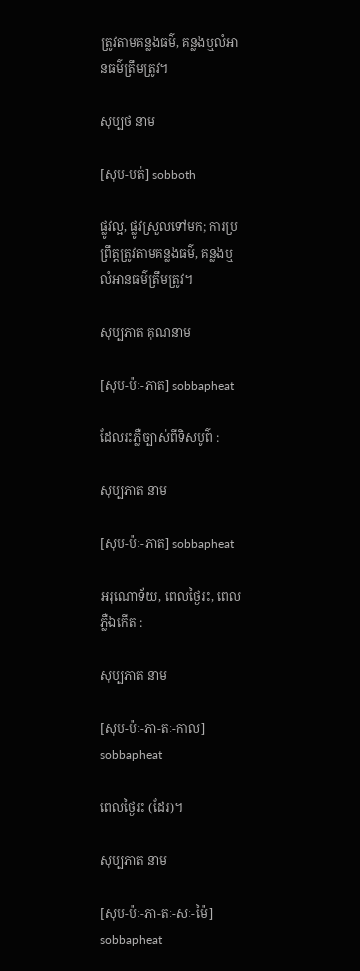ត្រូវតាមគន្លងធម៌, គន្លងឬលំអានធម៌ត្រឹមត្រូវ។

សុប្បថ នាម

[សុប-បត់] sobboth

ផ្លូវល្អ, ផ្លូវស្រួលទៅមក; ការប្រព្រឹត្តត្រូវតាមគន្លងធម៌, គន្លងឬលំអានធម៌ត្រឹមត្រូវ។

សុប្បភាត គុណនាម

[សុប-ប៉ៈ-ភាត] sobbapheat

ដែលរះភ្លឺច្បាស់ពីទិសបូព៌ :

សុប្បភាត នាម

[សុប-ប៉ៈ-ភាត] sobbapheat

អរុណោទ័យ, ពេលថ្ងៃរះ, ពេលភ្លឺឯកើត :

សុប្បភាត នាម

[សុប-ប៉ៈ-ភា-តៈ-កាល] sobbapheat

ពេលថ្ងៃរះ (ដែរ)។

សុប្បភាត នាម

[សុប-ប៉ៈ-ភា-តៈ-សៈ-ម៉ៃ] sobbapheat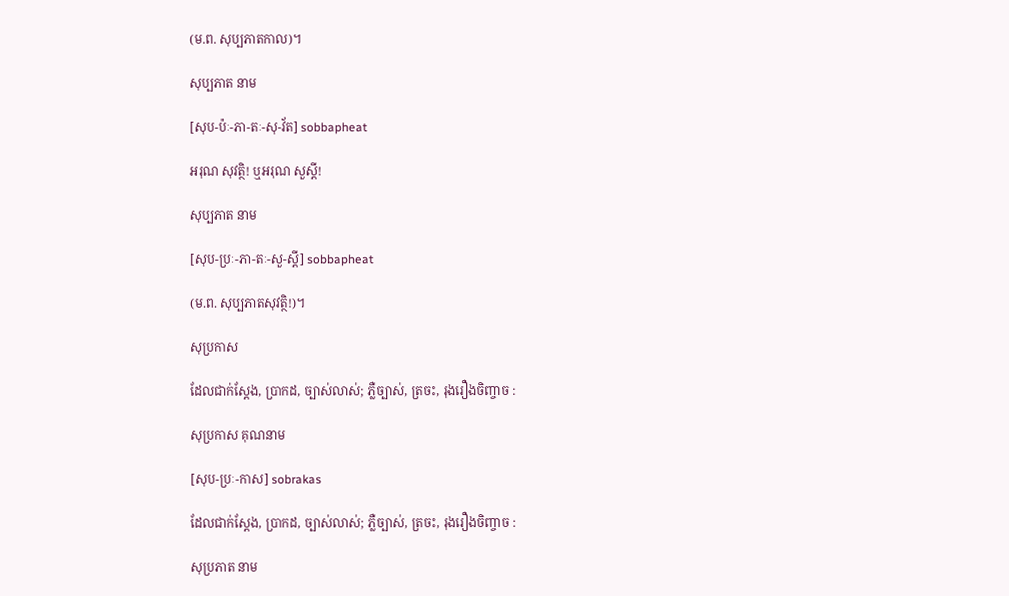(ម.ព. សុប្បភាតកាល)។

សុប្បភាត នាម

[សុប-ប៉ៈ-ភា-តៈ-សុ-វ័ត] sobbapheat

អរុណ សុវត្ថិ! ឬអរុណ សួស្ដី!

សុប្បភាត នាម

[សុប-ប្រៈ-ភា-តៈ-សួ-ស្ដី] sobbapheat

(ម.ព. សុប្បភាតសុវត្ថិ!)។

សុប្រកាស

ដែលជាក់ស្ដែង, ប្រាកដ, ច្បាស់លាស់; ភ្លឺច្បាស់, ត្រចះ, រុងរឿងចិញ្ចាច :

សុប្រកាស គុណនាម

[សុប-ប្រៈ-កាស] sobrakas

ដែលជាក់ស្ដែង, ប្រាកដ, ច្បាស់លាស់; ភ្លឺច្បាស់, ត្រចះ, រុងរឿងចិញ្ចាច :

សុប្រភាត នាម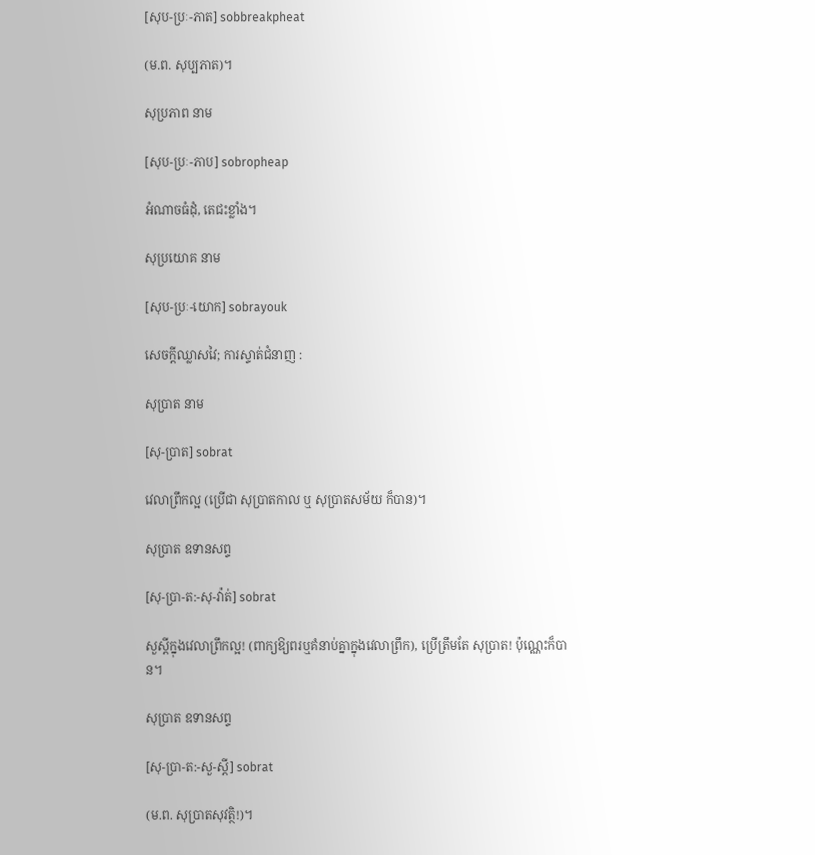[សុប-ប្រៈ-ភាត] sobbreakpheat

(ម.ព. សុប្បភាត)។

សុប្រភាព នាម

[សុប-ប្រៈ-ភាប] sobropheap

អំណាចធំដុំ, តេជះខ្លាំង។

សុប្រយោគ នាម

[សុប-ប្រៈ-យោក] sobrayouk

សេចក្ដីឈ្លាសវៃ; ការស្ទាត់ជំនាញ :

សុប្រាត នាម

[សុ-ប្រាត] sobrat

វេលាព្រឹកល្អ (ប្រើជា សុប្រាតកាល ឬ សុប្រាតសម័យ ក៏បាន)។

សុប្រាត ឧទានសព្ទ

[សុ-ប្រា-ត:-សុ-វ៉ាត់] sobrat

សួស្ដីក្នុងវេលាព្រឹកល្អ! (ពាក្យឱ្យពរឬគំនាប់គ្នាក្នុងវេលាព្រឹក), ប្រើត្រឹមតែ សុប្រាត! ប៉ុណ្ណេះក៏បាន។

សុប្រាត ឧទានសព្ទ

[សុ-ប្រា-ត:-សួ-ស្ដី] sobrat

(ម.ព. សុប្រាតសុវត្ថិ!)។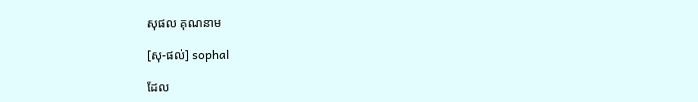សុផល គុណនាម

[សុ-ផល់] sophal

ដែល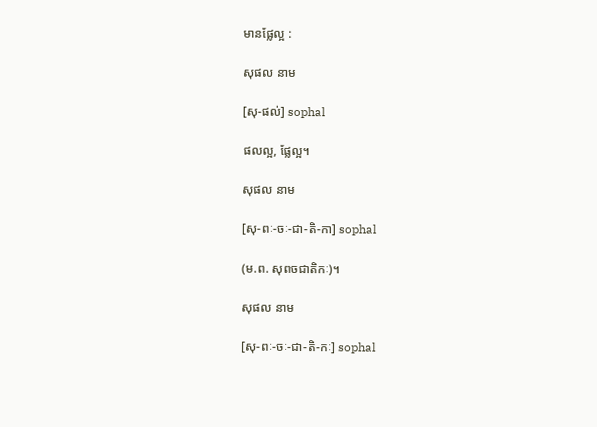មានផ្លែល្អ :

សុផល នាម

[សុ-ផល់] sophal

ផលល្អ, ផ្លែល្អ។

សុផល នាម

[សុ-ពៈ-ចៈ-ជា-តិ-កា] sophal

(ម.ព. សុពចជាតិកៈ)។

សុផល នាម

[សុ-ពៈ-ចៈ-ជា-តិ-កៈ] sophal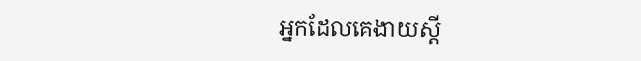អ្នកដែលគេងាយស្ដី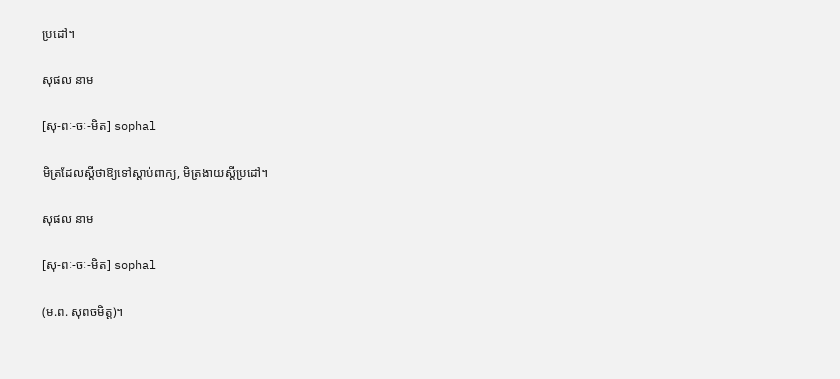ប្រដៅ។

សុផល នាម

[សុ-ពៈ-ចៈ-មិត] sophal

មិត្រដែលស្ដីថាឱ្យទៅស្ដាប់ពាក្យ, មិត្រងាយស្ដីប្រដៅ។

សុផល នាម

[សុ-ពៈ-ចៈ-មិត] sophal

(ម.ព. សុពចមិត្ត)។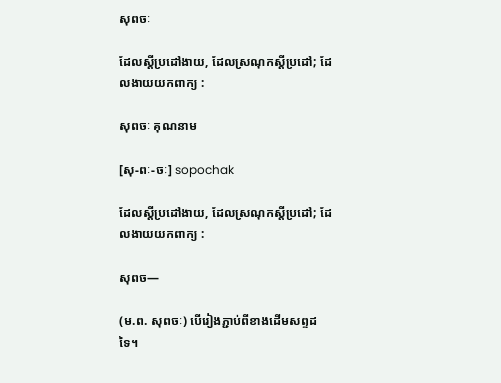សុពចៈ

ដែលស្ដីប្រដៅងាយ, ដែលស្រណុកស្ដីប្រដៅ; ដែលងាយយកពាក្យ :

សុពចៈ គុណនាម

[សុ-ពៈ-ចៈ] sopochak

ដែលស្ដីប្រដៅងាយ, ដែលស្រណុកស្ដីប្រដៅ; ដែលងាយយកពាក្យ :

សុពច—

(ម.ព. សុពចៈ) បើរៀងភ្ជាប់ពីខាងដើមសព្ទដទៃ។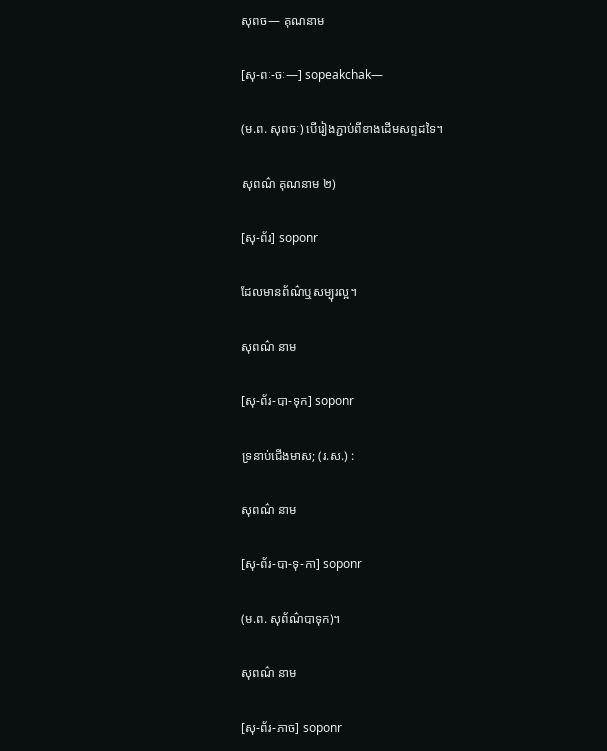សុពច— គុណនាម

[សុ-ពៈ-ចៈ—] sopeakchak—

(ម.ព. សុពចៈ) បើរៀងភ្ជាប់ពីខាងដើមសព្ទដទៃ។

សុពណ៌ គុណនាម ២)

[សុ-ព័រ] soponr

ដែលមានព័ណ៌ឬសម្បុរល្អ។

សុពណ៌ នាម

[សុ-ព័រ-បា-ទុក] soponr

ទ្រនាប់ជើងមាស; (រ.ស.) :

សុពណ៌ នាម

[សុ-ព័រ-បា-ទុ-កា] soponr

(ម.ព. សុព័ណ៌បាទុក)។

សុពណ៌ នាម

[សុ-ព័រ-ភាច] soponr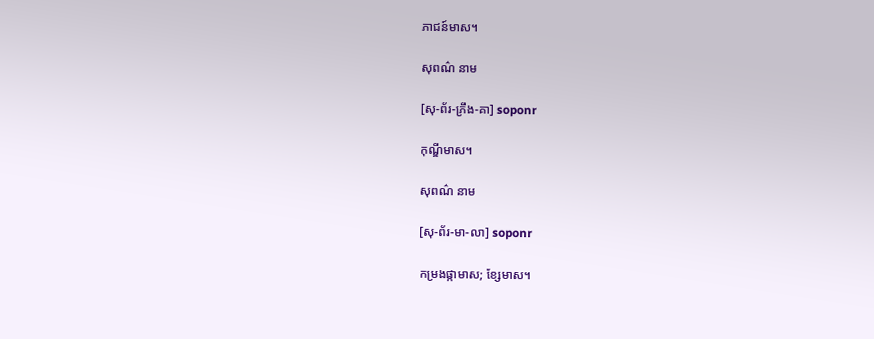ភាជន៍មាស។

សុពណ៌ នាម

[សុ-ព័រ-ភ្រឹង-គា] soponr

កុណ្ឌីមាស។

សុពណ៌ នាម

[សុ-ព័រ-មា-លា] soponr

កម្រងផ្កាមាស; ខ្សែមាស។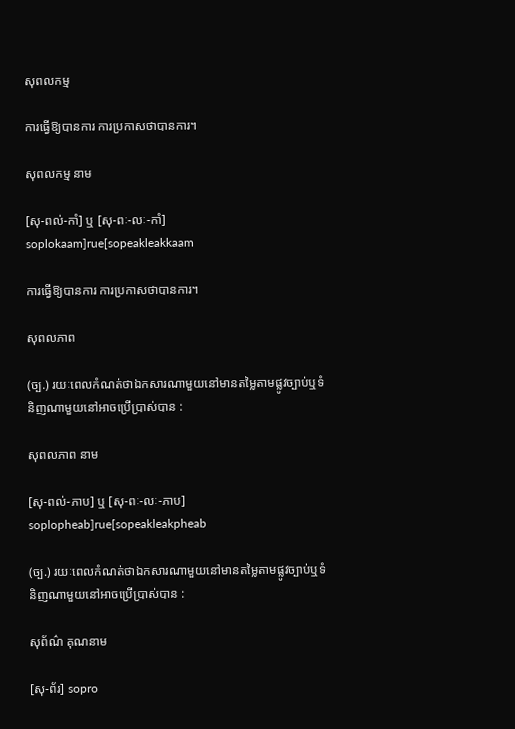សុពលកម្ម

ការធ្វើឱ្យបានការ ការប្រកាសថាបានការ។

សុពលកម្ម នាម

[សុ-ពល់-កាំ] ឬ [សុ-ពៈ-លៈ-កាំ] soplokaam]rue[sopeakleakkaam

ការធ្វើឱ្យបានការ ការប្រកាសថាបានការ។

សុពលភាព

(ច្ប.) រយៈពេលកំណត់ថាឯកសារណាមួយនៅមានតម្លៃតាមផ្លូវច្បាប់ឬទំនិញណាមួយនៅអាចប្រើប្រាស់បាន :

សុពលភាព នាម

[សុ-ពល់-ភាប] ឬ [សុ-ពៈ-លៈ-ភាប] soplopheab]rue[sopeakleakpheab

(ច្ប.) រយៈពេលកំណត់ថាឯកសារណាមួយនៅមានតម្លៃតាមផ្លូវច្បាប់ឬទំនិញណាមួយនៅអាចប្រើប្រាស់បាន :

សុព័ណ៌ គុណនាម

[សុ-ព័រ] sopro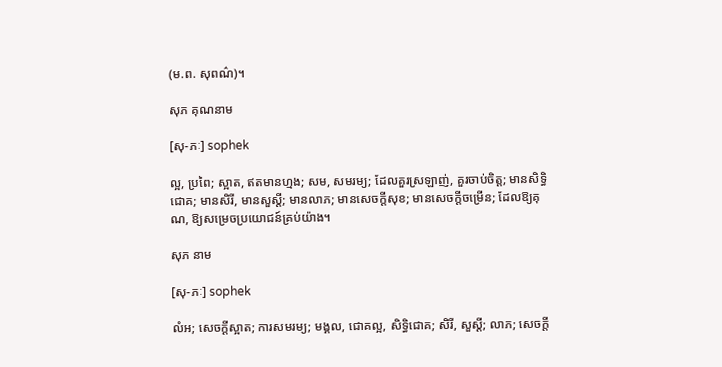(ម.ព. សុពណ៌)។

សុភ គុណនាម

[សុ-ភៈ] sophek

ល្អ, ប្រពៃ; ស្អាត, ឥតមានហ្មង; សម, សមរម្យ; ដែលគួរស្រឡាញ់, គួរចាប់ចិត្ត; មានសិទ្ធិជោគ; មានសិរី, មានសួស្ដី; មានលាភ; មានសេចក្ដីសុខ; មានសេចក្ដីចម្រើន; ដែលឱ្យគុណ, ឱ្យសម្រេចប្រយោជន៍គ្រប់យ៉ាង។

សុភ នាម

[សុ-ភៈ] sophek

លំអ; សេចក្ដីស្អាត; ការសមរម្យ; មង្គល, ជោគល្អ, សិទ្ធិជោគ; សិរី, សួស្ដី; លាភ; សេចក្ដី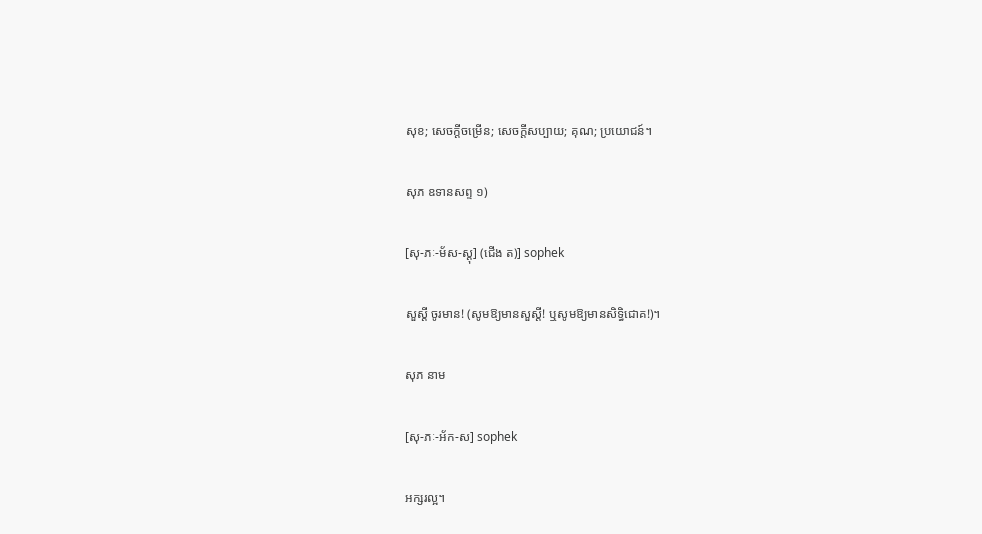សុខ; សេចក្ដីចម្រើន; សេចក្ដីសប្បាយ; គុណ; ប្រយោជន៍។

សុភ ឧទានសព្ទ ១)

[សុ-ភៈ-ម័ស-ស្ដុ] (ជើង ត)] sophek

សួស្ដី ចូរមាន! (សូមឱ្យមានសួស្ដី! ឬសូមឱ្យមានសិទ្ធិជោគ!)។

សុភ នាម

[សុ-ភៈ-អ័ក-ស] sophek

អក្សរល្អ។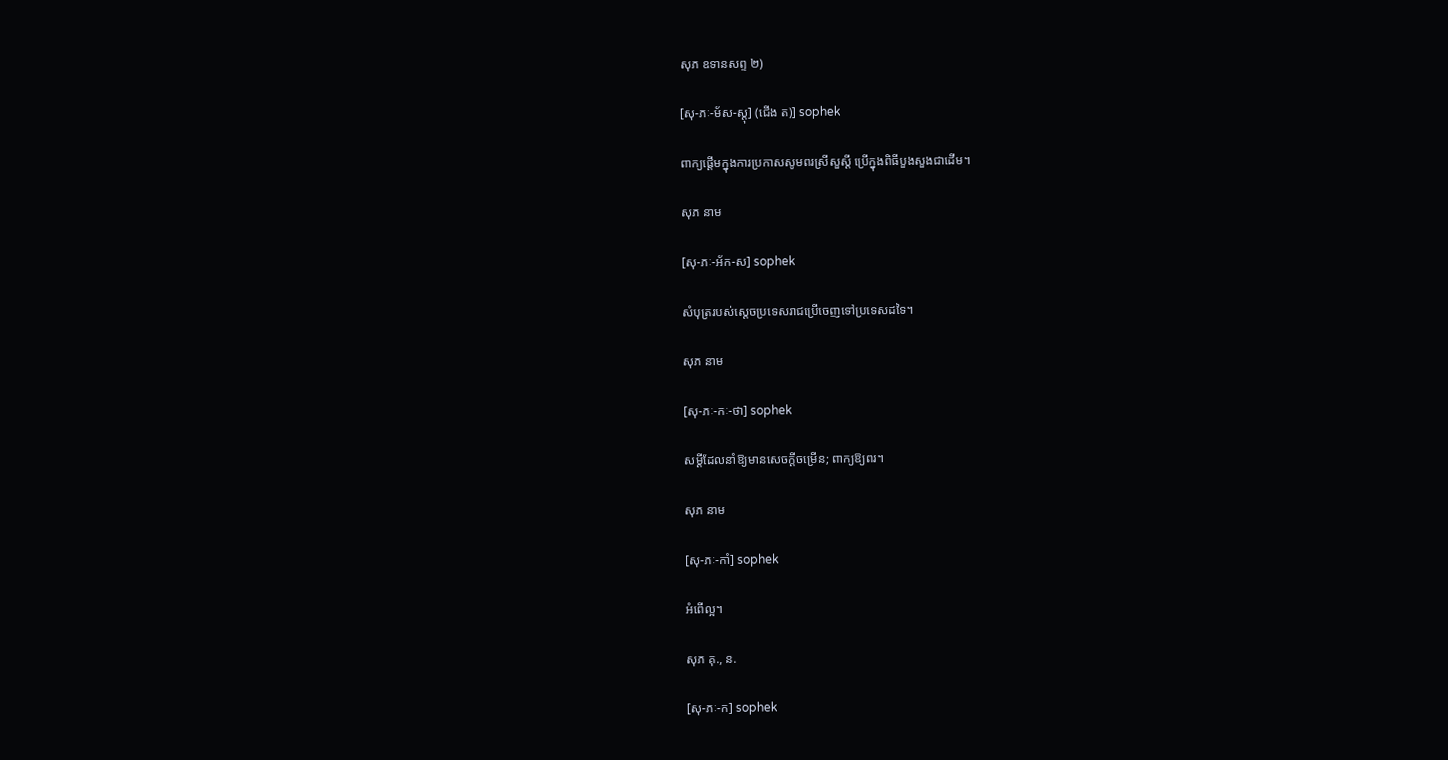សុភ ឧទានសព្ទ ២)

[សុ-ភៈ-ម័ស-ស្ដុ] (ជើង ត)] sophek

ពាក្យផ្ដើមក្នុងការប្រកាសសូមពរស្រីសួស្ដី ប្រើក្នុងពិធីបួងសួងជាដើម។

សុភ នាម

[សុ-ភៈ-អ័ក-ស] sophek

សំបុត្ររបស់ស្ដេចប្រទេសរាជប្រើចេញទៅប្រទេសដទៃ។

សុភ នាម

[សុ-ភៈ-កៈ-ថា] sophek

សម្ដីដែលនាំឱ្យមានសេចក្ដីចម្រើន; ពាក្យឱ្យពរ។

សុភ នាម

[សុ-ភៈ-កាំ] sophek

អំពើល្អ។

សុភ គុ., ន.

[សុ-ភៈ-ក] sophek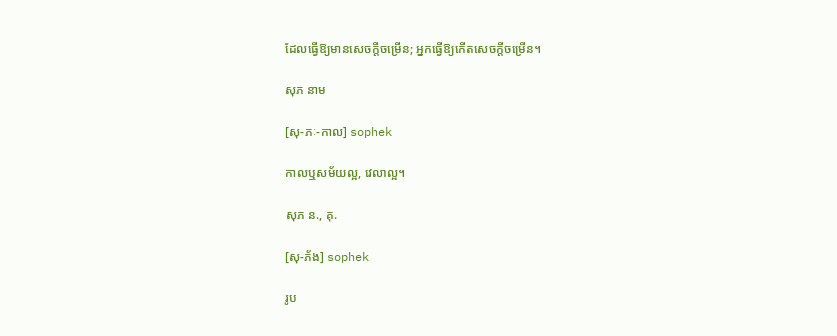ដែលធ្វើឱ្យមានសេចក្ដីចម្រើន; អ្នកធ្វើឱ្យកើតសេចក្ដីចម្រើន។

សុភ នាម

[សុ-ភៈ-កាល] sophek

កាលឬសម័យល្អ, វេលាល្អ។

សុភ ន., គុ.

[សុ-ភ័ង] sophek

រូប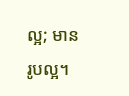ល្អ; មានរូបល្អ។